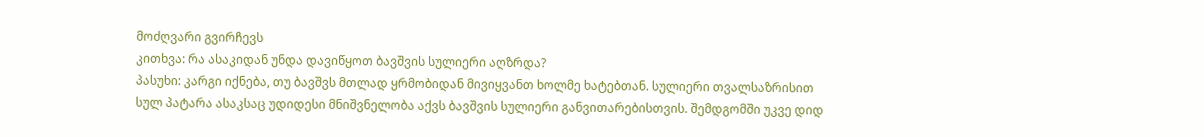მოძღვარი გვირჩევს
კითხვა: რა ასაკიდან უნდა დავიწყოთ ბავშვის სულიერი აღზრდა?
პასუხი: კარგი იქნება, თუ ბავშვს მთლად ყრმობიდან მივიყვანთ ხოლმე ხატებთან. სულიერი თვალსაზრისით სულ პატარა ასაკსაც უდიდესი მნიშვნელობა აქვს ბავშვის სულიერი განვითარებისთვის. შემდგომში უკვე დიდ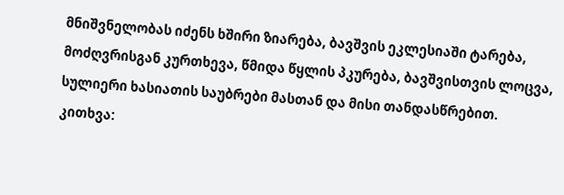მნიშვნელობას იძენს ხშირი ზიარება, ბავშვის ეკლესიაში ტარება, მოძღვრისგან კურთხევა, წმიდა წყლის პკურება, ბავშვისთვის ლოცვა, სულიერი ხასიათის საუბრები მასთან და მისი თანდასწრებით.
კითხვა: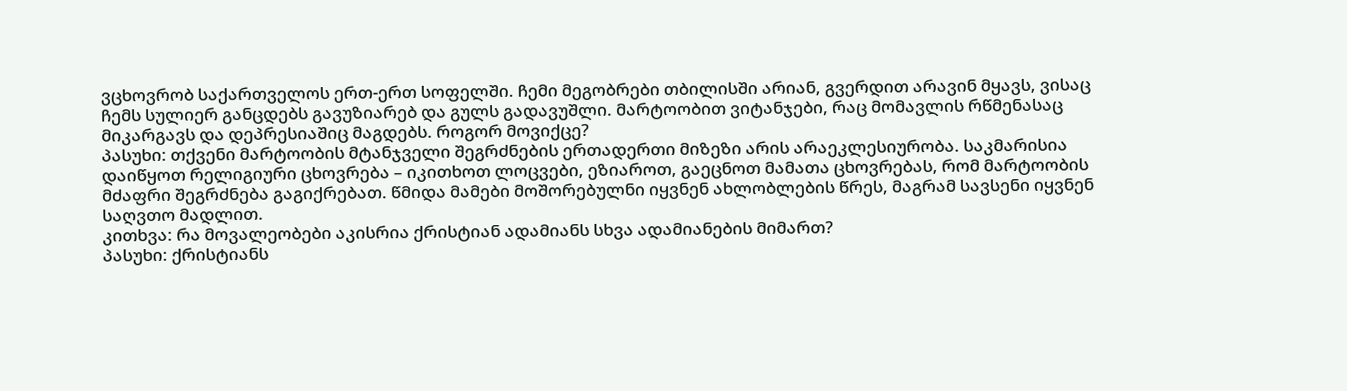ვცხოვრობ საქართველოს ერთ-ერთ სოფელში. ჩემი მეგობრები თბილისში არიან, გვერდით არავინ მყავს, ვისაც ჩემს სულიერ განცდებს გავუზიარებ და გულს გადავუშლი. მარტოობით ვიტანჯები, რაც მომავლის რწმენასაც მიკარგავს და დეპრესიაშიც მაგდებს. როგორ მოვიქცე?
პასუხი: თქვენი მარტოობის მტანჯველი შეგრძნების ერთადერთი მიზეზი არის არაეკლესიურობა. საკმარისია დაიწყოთ რელიგიური ცხოვრება – იკითხოთ ლოცვები, ეზიაროთ, გაეცნოთ მამათა ცხოვრებას, რომ მარტოობის მძაფრი შეგრძნება გაგიქრებათ. წმიდა მამები მოშორებულნი იყვნენ ახლობლების წრეს, მაგრამ სავსენი იყვნენ საღვთო მადლით.
კითხვა: რა მოვალეობები აკისრია ქრისტიან ადამიანს სხვა ადამიანების მიმართ?
პასუხი: ქრისტიანს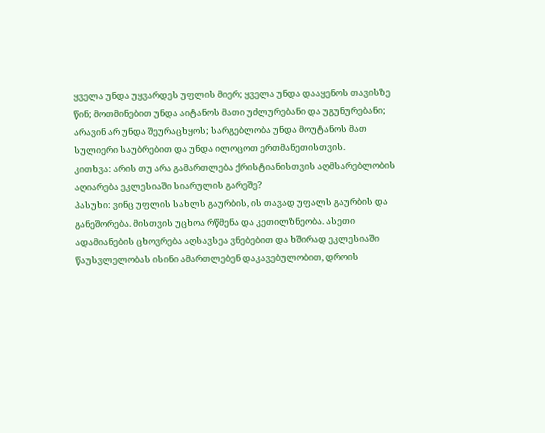ყველა უნდა უყვარდეს უფლის მიერ; ყველა უნდა დააყენოს თავისზე წინ; მოთმინებით უნდა აიტანოს მათი უძლურებანი და უგუნურებანი; არავინ არ უნდა შეურაცხყოს; სარგებლობა უნდა მოუტანოს მათ სულიერი საუბრებით და უნდა ილოცოთ ერთმანეთისთვის.
კითხვა: არის თუ არა გამართლება ქრისტიანისთვის აღმსარებლობის აღიარება ეკლესიაში სიარულის გარეშე?
პასუხი: ვინც უფლის სახლს გაურბის, ის თავად უფალს გაურბის და განეშორება. მისთვის უცხოა რწმენა და კეთილზნეობა. ასეთი ადამიანების ცხოვრება აღსავსეა ვნებებით და ხშირად ეკლესიაში წაუსვლელობას ისინი ამართლებენ დაკავებულობით, დროის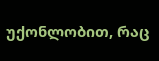უქონლობით, რაც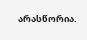არასწორია.